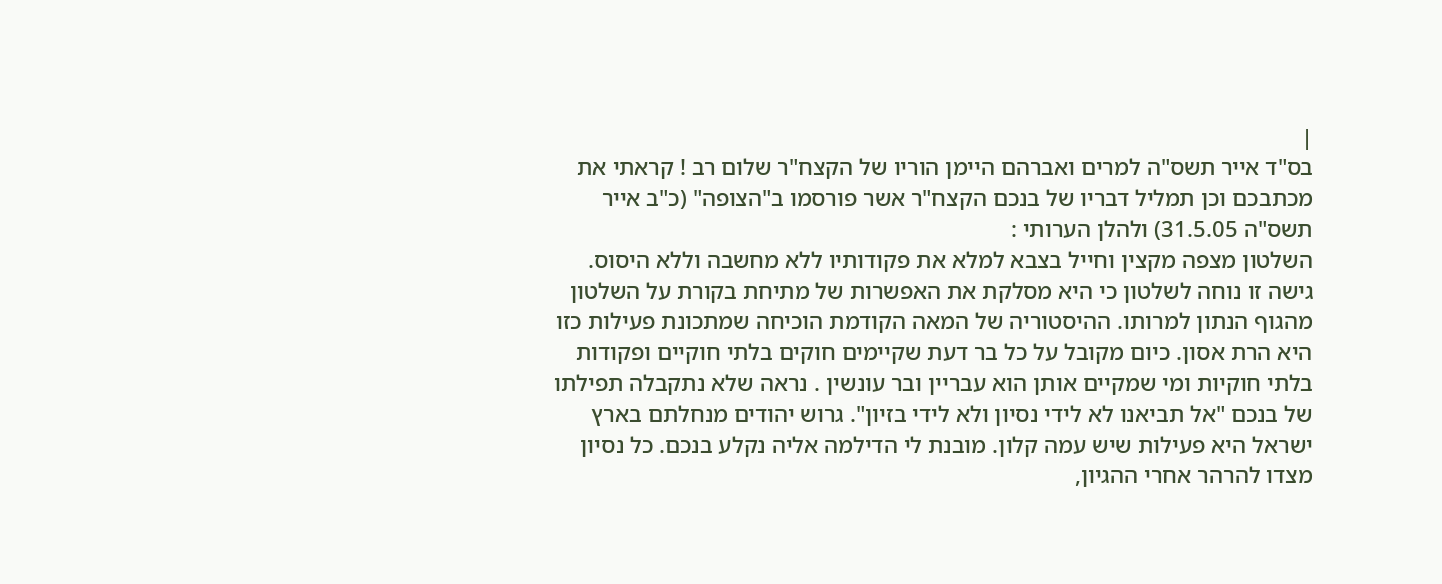|
בס"ד אייר תשס"ה למרים ואברהם היימן הוריו של הקצח"ר שלום רב ! קראתי את מכתבכם וכן תמליל דבריו של בנכם הקצח"ר אשר פורסמו ב"הצופה" (כ"ב אייר תשס"ה 31.5.05) ולהלן הערותי :
השלטון מצפה מקצין וחייל בצבא למלא את פקודותיו ללא מחשבה וללא היסוס. גישה זו נוחה לשלטון כי היא מסלקת את האפשרות של מתיחת בקורת על השלטון מהגוף הנתון למרותו. ההיסטוריה של המאה הקודמת הוכיחה שמתכונת פעילות כזו היא הרת אסון. כיום מקובל על כל בר דעת שקיימים חוקים בלתי חוקיים ופקודות בלתי חוקיות ומי שמקיים אותן הוא עבריין ובר עונשין . נראה שלא נתקבלה תפילתו של בנכם "אל תביאנו לא לידי נסיון ולא לידי בזיון". גרוש יהודים מנחלתם בארץ ישראל היא פעילות שיש עמה קלון. מובנת לי הדילמה אליה נקלע בנכם. כל נסיון מצדו להרהר אחרי ההגיון,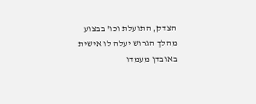הצדק, התועלת וכו' בבצוע מהלך הגרוש יעלה לו אישית באובדן מעמדו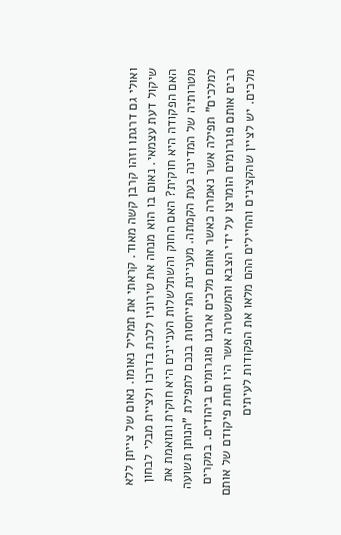ואולי גם דרגתו וזהו קרבן קשה מאוד. קראתי את תמליל נאומו. נאום של צייתן ללא שיקול דעת עצמאי. נאום בו הוא מנחה את טירוניו ללכת בדרכו ולציית מבלי לבחון האם הפקודה היא חוקית? האם החוק והשתלשלות העניינים היא חוקית ותואמת את מטרותיה של המדינה בעת הקמתה. מעניינת התייחסות בנכם לתפילת "הנותן תשועה למלכים" תפילה אשר נאמרה כאשר אותם מלכים ארגנו פוגרומים ביהודים. במקרים רבים אותם פוגרומים הומרצו על ידי הצבא והמשטרה אשר היו תחת פיקודם של אותם מלכים. יש לציין שהקצינים והחיילים ההם מלאו את הפקודות לעיתים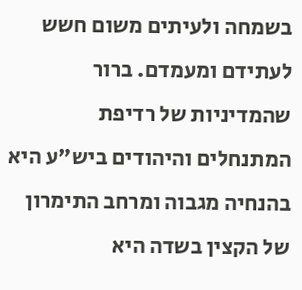בשמחה ולעיתים משום חשש לעתידם ומעמדם. ברור שהמדיניות של רדיפת המתנחלים והיהודים ביש"ע היא בהנחיה מגבוה ומרחב התימרון של הקצין בשדה היא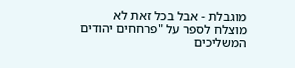מוגבלת - אבל בכל זאת לא מוצלח לספר על "פרחחים יהודים המשליכים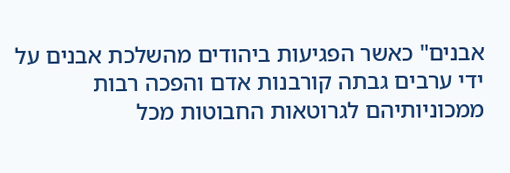אבנים" כאשר הפגיעות ביהודים מהשלכת אבנים על ידי ערבים גבתה קורבנות אדם והפכה רבות ממכוניותיהם לגרוטאות החבוטות מכל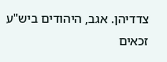צדדיהן. אגב, היהודים ביש"ע זכאים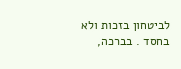לביטחון בזכות ולא בחסד . בברכה,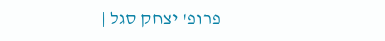פרופ' יצחק סגל |